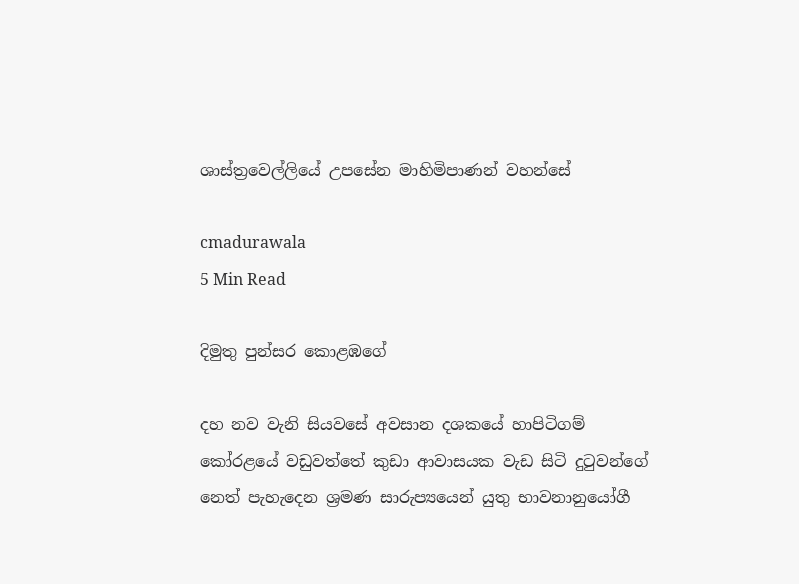ශාස්ත්‍රවෙල්ලියේ උපසේන මාහිමිපාණන් වහන්සේ

cmadurawala
5 Min Read

දිමුතු පුන්සර කොළඹගේ

දහ නව වැනි සියවසේ අවසාන දශකයේ හාපිටිගම් කෝරළයේ වඩුවත්තේ කුඩා ආවාසයක වැඩ සිටි දුටුවන්ගේ නෙත් පැහැදෙන ශ්‍රමණ සාරුප්‍යයෙන් යුතු භාවනානුයෝගී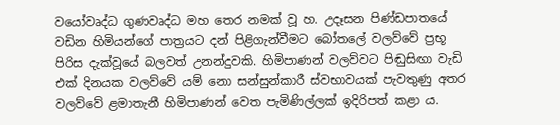වයෝවෘද්ධ ගුණවෘද්ධ මහ තෙර නමක් වූ හ. උදෑසන පිණ්ඩපාතයේ වඩින හිමියන්ගේ පාත්‍රයට දන් පිළිගැන්වීමට බෝතලේ වලව්වේ ප්‍රභූ පිරිස දැක්වූයේ බලවත් උනන්දුවකි. හිමිපාණන් වලව්වට පිඬුසිඟා වැඩි එක් දිනයක වලව්වේ යම් නො සන්සුන්කාරී ස්වභාවයක් පැවතුණු අතර වලව්වේ ළමාතැනී හිමිපාණන් වෙත පැමිණිල්ලක් ඉදිරිපත් කළා ය.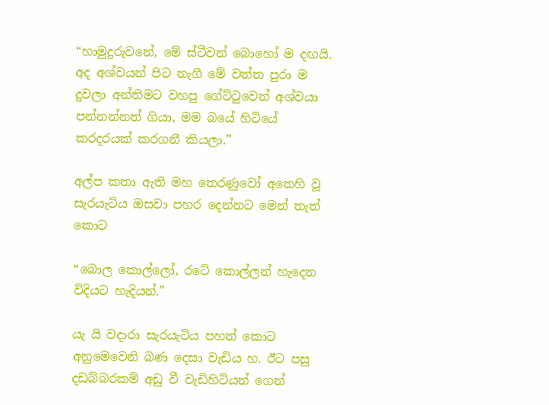“හාමුදුරුවනේ, මේ ස්ටීවන් බොහෝ ම දඟයි. අද අශ්වයන් පිට නැගී මේ වත්ත පුරා ම දුවලා අන්තිමට වහපු ගේට්ටුවෙන් අශ්වයා පන්නන්නත් ගියා, මම බයේ හිටියේ කරදරයක් කරගනී කියලා.”

අල්ප කතා ඇති මහ තෙරණුවෝ අතෙහි වූ සැරයැටිය ඔසවා පහර දෙන්නට මෙන් තැත් කොට

“බොල කොල්ලෝ, රටේ කොල්ලන් හැදෙන විදියට හැදියන්.”

යැ යි වදාරා සැරයැටිය පහත් කොට අනුමෙවෙනි බණ දෙසා වැඩිය හ. ඊට පසු දඩබ්බරකම් අඩු වී වැඩිහිටියන් ගෙන්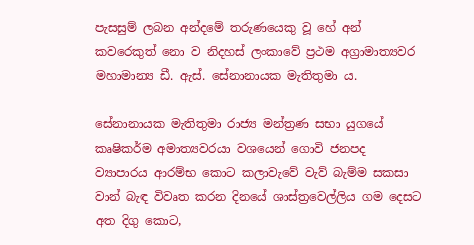පැසසුම් ලබන අන්දමේ තරුණයෙකු වූ හේ අන් කවරෙකුත් නො ව නිදහස් ලංකාවේ ප්‍රථම අග්‍රාමාත්‍යවර මහාමාන්‍ය ඩී. ඇස්. සේනානායක මැතිතුමා ය.

සේනානායක මැතිතුමා රාජ්‍ය මන්ත්‍රණ සභා යුගයේ කෘෂිකර්ම අමාත්‍යවරයා වශයෙන් ගොවි ජනපද ව්‍යාපාරය ආරම්භ කොට කලාවැවේ වැව් බැම්ම සකසා වාන් බැඳ විවෘත කරන දිනයේ ශාස්ත්‍රවෙල්ලිය ගම දෙසට අත දිගු කොට,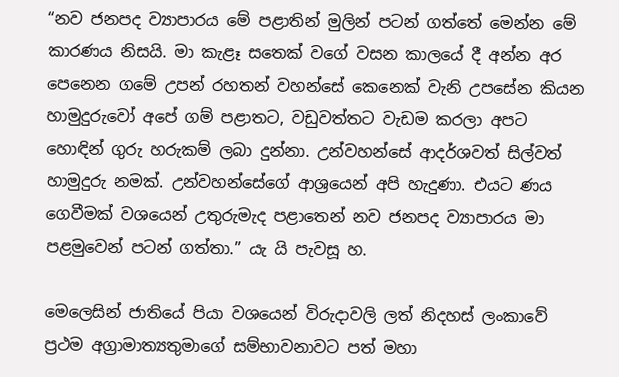“නව ජනපද ව්‍යාපාරය මේ පළාතින් මුලින් පටන් ගත්තේ මෙන්න මේ කාරණය නිසයි. මා කැළෑ සතෙක් වගේ වසන කාලයේ දී අන්න අර පෙනෙන ගමේ උපන් රහතන් වහන්සේ කෙනෙක් වැනි උපසේන කියන හාමුදුරුවෝ අපේ ගම් පළාතට, වඩුවත්තට වැඩම කරලා අපට හොඳින් ගුරු හරුකම් ලබා දුන්නා. උන්වහන්සේ ආදර්ශවත් සිල්වත් හාමුදුරු නමක්. උන්වහන්සේගේ ආශ්‍රයෙන් අපි හැදුණා. එයට ණය ගෙවීමක් වශයෙන් උතුරුමැද පළාතෙන් නව ජනපද ව්‍යාපාරය මා පළමුවෙන් පටන් ගත්තා.” යැ යි පැවසූ හ.

මෙලෙසින් ජාතියේ පියා වශයෙන් විරුදාවලි ලත් නිදහස් ලංකාවේ ප්‍රථම අග්‍රාමාත්‍යතුමාගේ සම්භාවනාවට පත් මහා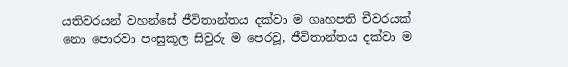යතිවරයන් වහන්සේ ජීවිතාන්තය දක්වා ම ගෘහපති චීවරයක් නො පොරවා පංසුකූල සිවුරු ම පෙරවූ, ජීවිතාන්තය දක්වා ම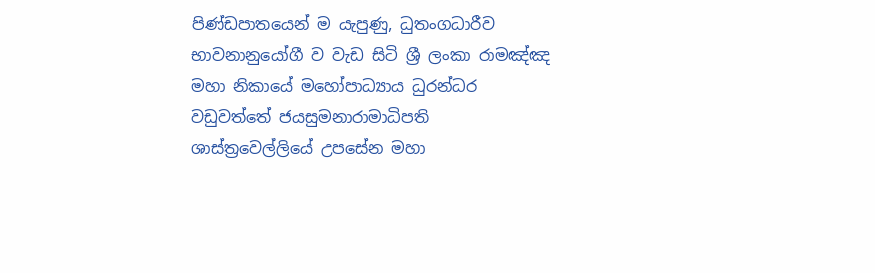පිණ්ඩපාතයෙන් ම යැපුණු, ධුතංගධාරීව භාවනානුයෝගී ව වැඩ සිටි ශ්‍රී ලංකා රාමඤ්ඤ මහා නිකායේ මහෝපාධ්‍යාය ධුරන්ධර වඩුවත්තේ ජයසුමනාරාමාධිපති ශාස්ත්‍රවෙල්ලියේ උපසේන මහා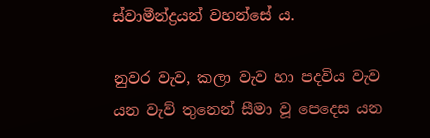ස්වාමීන්ද්‍රයන් වහන්සේ ය.

නුවර වැව, කලා වැව හා පදවිය වැව යන වැව් තුනෙන් සීමා වූ පෙදෙස යන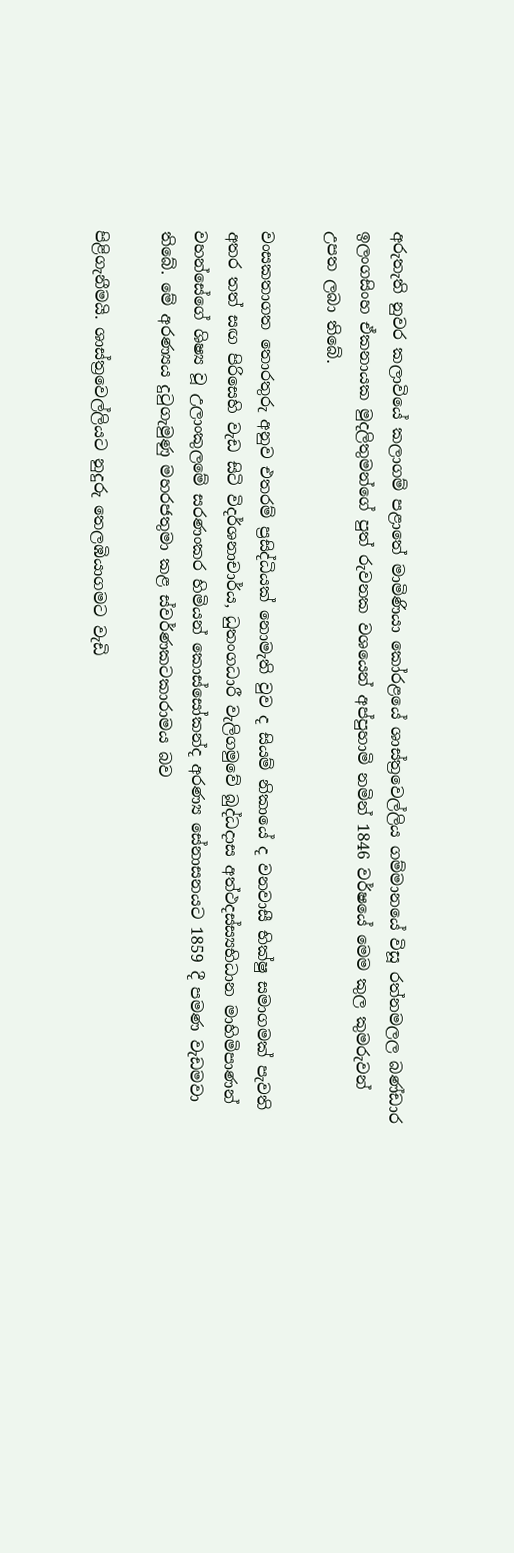අරුතැති නුවර කලාවියේ කලාගම් පළාතේ මාමිණියා කෝරළයේ ශාස්ත්‍රවෙල්ලිය ගම්මානයේ විසූ රත්නමලල බණ්ඩාර ඉලංගසිංහ ඒකනායක මුදලිතුමන්ගේ පුත් රුවනක වශයෙන් අප්පුහාමි නමින් 1846 වර්ෂයේ මෙම කුල කුමරුවන් උපත ලබා තිබේ.

වංසකතාගත තොරතුරු අනුව එතරම් ප්‍රසිද්ධියක් නොමැති වුව ද සියම් නිකායේ ද වනවාසී භික්ෂු සමාගමක් පැවති අතර තත් සඟ පිරිසෙහි වැඩ සිටි විදර්ශනාචාර්ය, ධුතංගධාරී වැලිගමුවේ බුද්ධදාස අත්ථදස්ස්‍යභිධාන මාහිමිපාණන් වහන්සේගේ ශිෂ්‍ය වූ උලාංකුලමේ සරණංකර හිමියන් කොස්සෝකන්ද අරණ්‍ය සේනාසනයට 1859 දී පමණ වැඩමවා තිබේ. මේ අරණ්‍යය දුටුගැමුණු මහරජතුමා කළ ස්වර්ණකටකාරාමය බව

පිළිගැනීමයි. ශාස්ත්‍රවෙල්ලියට නුදුරු තෙලඹියාගමට වැඩි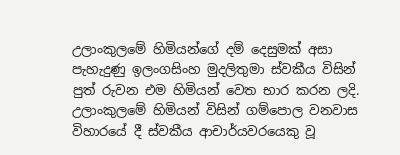උලාංකුලමේ හිමියන්ගේ දම් දෙසුමක් අසා පැහැදුණු ඉලංගසිංහ මුදලිතුමා ස්වකීය විසින් පුත් රුවන එම හිමියන් වෙත භාර කරන ලදි. උලාංකුලමේ හිමියන් විසින් ගම්පොල වනවාස විහාරයේ දී ස්වකීය ආචාර්යවරයෙකු වූ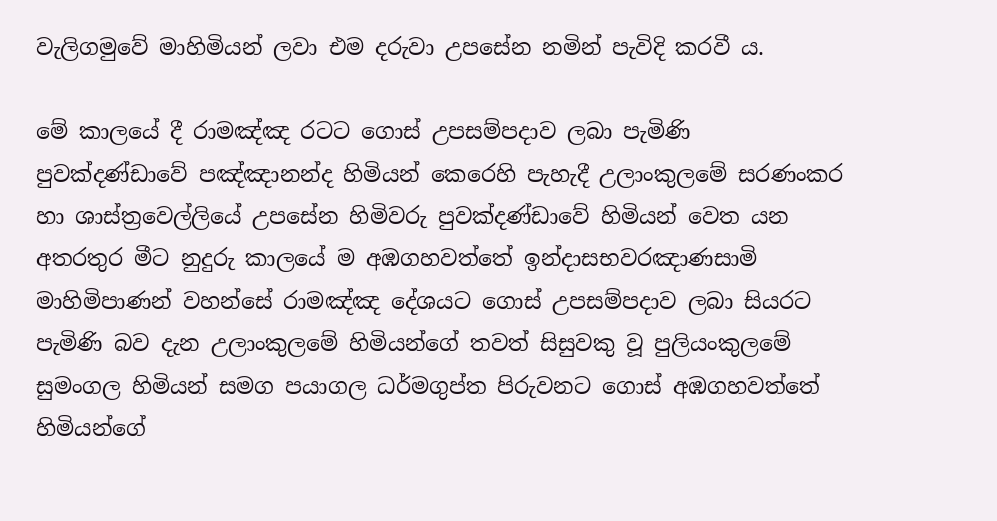වැලිගමුවේ මාහිමියන් ලවා එම දරුවා උපසේන නමින් පැවිදි කරවී ය.

මේ කාලයේ දී රාමඤ්ඤ රටට ගොස් උපසම්පදාව ලබා පැමිණි පුවක්දණ්ඩාවේ පඤ්ඤානන්ද හිමියන් කෙරෙහි පැහැදී උලාංකුලමේ සරණංකර හා ශාස්ත්‍රවෙල්ලියේ උපසේන හිමිවරු පුවක්දණ්ඩාවේ හිමියන් වෙත යන අතරතුර මීට නුදුරු කාලයේ ම අඹගහවත්තේ ඉන්දාසභවරඤාණසාමි මාහිමිපාණන් වහන්සේ රාමඤ්ඤ දේශයට ගොස් උපසම්පදාව ලබා සියරට පැමිණි බව දැන උලාංකුලමේ හිමියන්ගේ තවත් සිසුවකු වූ පුලියංකුලමේ සුමංගල හිමියන් සමග පයාගල ධර්මගුප්ත පිරුවනට ගොස් අඹගහවත්තේ හිමියන්ගේ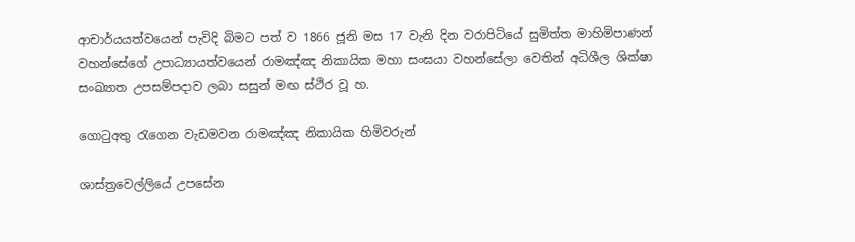ආචාර්යයත්වයෙන් පැවිදි බිමට පත් ව 1866 ජූනි මස 17 වැනි දින වරාපිටියේ සුමිත්ත මාහිමිපාණන් වහන්සේගේ උපාධ්‍යායත්වයෙන් රාමඤ්ඤ නිකායික මහා සංඝයා වහන්සේලා වෙතින් අධිශීල ශික්ෂා සංඛ්‍යාත උපසම්පදාව ලබා සසුන් මඟ ස්ථිර වූ හ.

ගොටුඅතු රැගෙන වැඩමවන රාමඤ්ඤ නිකායික හිමිවරුන්

ශාස්ත්‍රවෙල්ලියේ උපසේන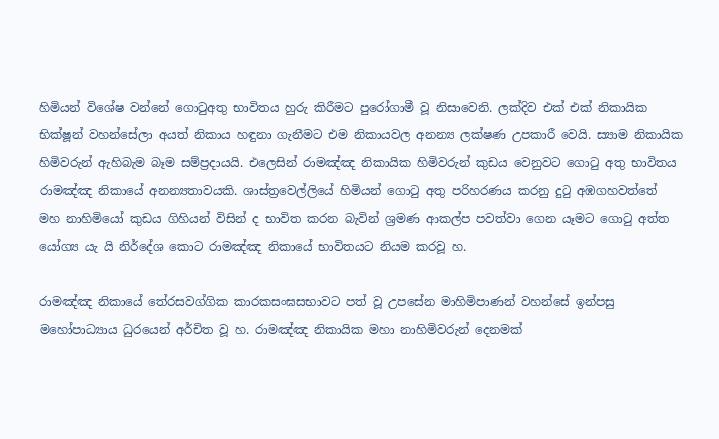හිමියන් විශේෂ වන්නේ ගොටුඅතු භාවිතය හුරු කිරීමට පුරෝගාමී වූ නිසාවෙනි. ලක්දිව එක් එක් නිකායික භික්ෂූන් වහන්සේලා අයත් නිකාය හඳුනා ගැනීමට එම නිකායවල අනන්‍ය ලක්ෂණ උපකාරී වෙයි. ස්‍යාම නිකායික හිමිවරුන් ඇහිබැම බෑම සම්ප්‍රදායයි. එලෙසින් රාමඤ්ඤ නිකායික හිමිවරුන් කුඩය වෙනුවට ගොටු අතු භාවිතය රාමඤ්ඤ නිකායේ අනන්‍යතාවයකි. ශාස්ත්‍රවෙල්ලියේ හිමියන් ගොටු අතු පරිහරණය කරනු දුටු අඹගහවත්තේ මහ නාහිමියෝ කුඩය ගිහියන් විසින් ද භාවිත කරන බැවින් ශ්‍රමණ ආකල්ප පවත්වා ගෙන යෑමට ගොටු අත්ත යෝග්‍ය යැ යි නිර්දේශ කොට රාමඤ්ඤ නිකායේ භාවිතයට නියම කරවූ හ.

රාමඤ්ඤ නිකායේ තේරසවග්ගික කාරකසංඝසභාවට පත් වූ උපසේන මාහිමිපාණන් වහන්සේ ඉන්පසු මහෝපාධ්‍යාය ධුරයෙන් අර්චිත වූ හ. රාමඤ්ඤ නිකායික මහා නාහිමිවරුන් දෙනමක්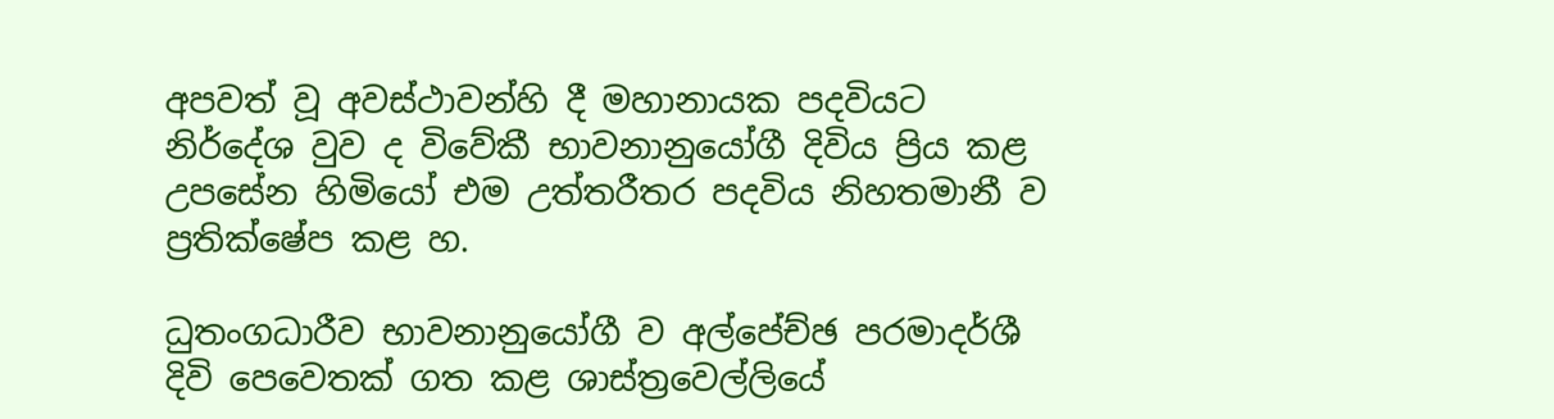අපවත් වූ අවස්ථාවන්හි දී මහානායක පදවියට නිර්දේශ වුව ද විවේකී භාවනානුයෝගී දිවිය ප්‍රිය කළ උපසේන හිමියෝ එම උත්තරීතර පදවිය නිහතමානී ව ප්‍රතික්ෂේප කළ හ.

ධුතංගධාරීව භාවනානුයෝගී ව අල්පේච්ඡ පරමාදර්ශී දිවි පෙවෙතක් ගත කළ ශාස්ත්‍රවෙල්ලියේ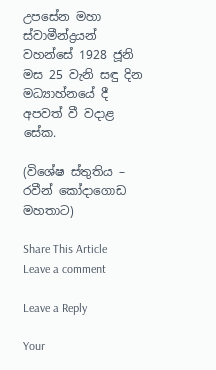උපසේන මහා ස්වාමීන්ද්‍රයන් වහන්සේ 1928 ජූනි මස 25 වැනි සඳු දින මධ්‍යාහ්නයේ දී අපවත් වී වදාළ සේක.

(විශේෂ ස්තුතිය – රවීන් කෝදාගොඩ මහතාට)

Share This Article
Leave a comment

Leave a Reply

Your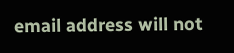email address will not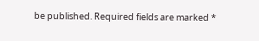be published. Required fields are marked *